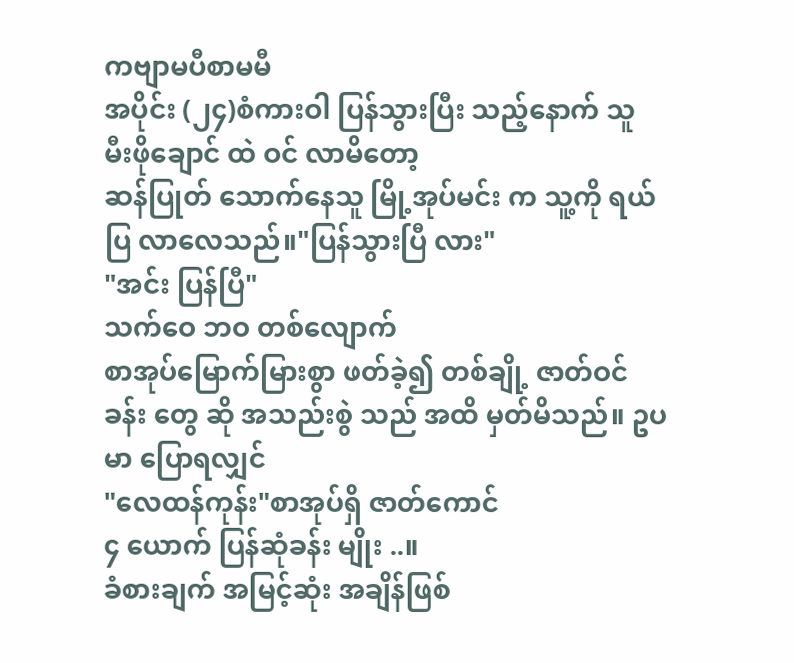ကဗျာမပီစာမမီ
အပိုင်း (၂၄)စံကားဝါ ပြန်သွားပြီး သည့်နောက် သူ
မီးဖိုချောင် ထဲ ဝင် လာမိတော့
ဆန်ပြုတ် သောက်နေသူ မြို့အုပ်မင်း က သူ့ကို ရယ်ပြ လာလေသည်။"ပြန်သွားပြီ လား"
"အင်း ပြန်ပြီ"
သက်ဝေ ဘဝ တစ်လျောက်
စာအုပ်မြောက်မြားစွာ ဖတ်ခဲ့၍ တစ်ချို့ ဇာတ်ဝင်ခန်း တွေ ဆို အသည်းစွဲ သည် အထိ မှတ်မိသည်။ ဥပမာ ပြောရလျှင်
"လေထန်ကုန်း"စာအုပ်ရှိ ဇာတ်ကောင်
၄ ယောက် ပြန်ဆုံခန်း မျိုး ..။
ခံစားချက် အမြင့်ဆုံး အချိန်ဖြစ်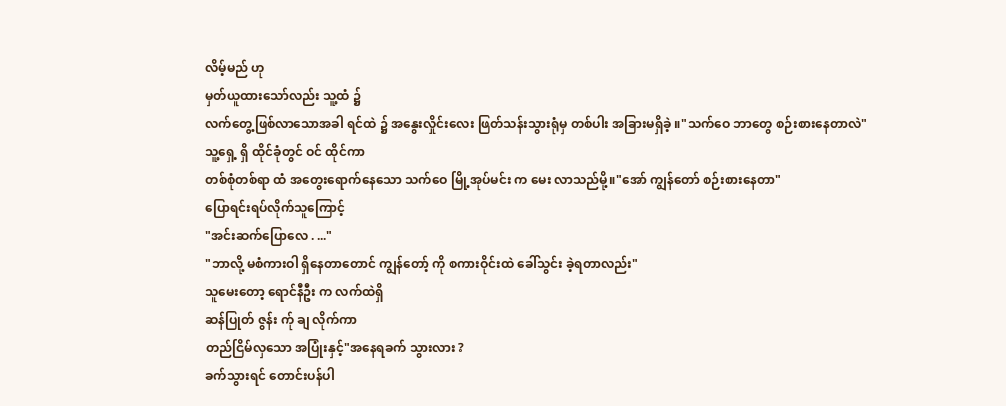လိမ့်မည် ဟု
မှတ်ယူထားသော်လည်း သူ့ထံ ၌
လက်တွေ့ဖြစ်လာသောအခါ ရင်ထဲ ၌ အနွေးလှိုင်းလေး ဖြတ်သန်းသွားရုံမှ တစ်ပါး အခြားမရှိခဲ့ ။"သက်ဝေ ဘာတွေ စဉ်းစားနေတာလဲ"
သူ့ရှေ့ ရှိ ထိုင်ခုံတွင် ဝင် ထိုင်ကာ
တစ်စုံတစ်ရာ ထံ အတွေးရောက်နေသော သက်ဝေ မြို့အုပ်မင်း က မေး လာသည်မို့။"အော် ကျွန်တော် စဉ်းစားနေတာ"
ပြောရင်းရပ်လိုက်သူကြောင့်
"အင်းဆက်ပြောလေ . ..."
"ဘာလို့ မစံကားဝါ ရှိနေတာတောင် ကျွန်တော့် ကို စကားဝိုင်းထဲ ခေါ်သွင်း ခဲ့ရတာလည်း"
သူမေးတော့ ရောင်နီဦး က လက်ထဲရှိ
ဆန်ပြုတ် ဇွန်း က်ု ချ လိုက်ကာ
တည်ငြိမ်လှသော အပြုံးနှင့်"အနေရခက် သွားလား ?
ခက်သွားရင် တောင်းပန်ပါ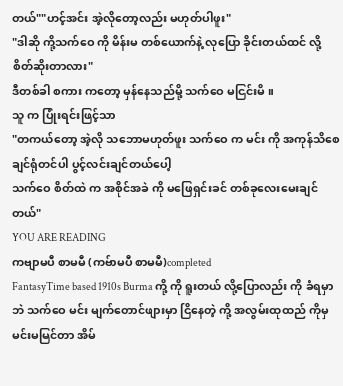တယ်""ဟင့်အင်း အဲ့လိုတော့လည်း မဟုတ်ပါဖူး"
"ဒါဆို ကို့သက်ဝေ ကို မိန်းမ တစ်ယောက်နဲ့ လုပြော ခိုင်းတယ်ထင် လို့ စိတ်ဆိုးတာလား"
ဒီတစ်ခါ စကား ကတော့ မှန်နေသည်မို့ သက်ဝေ မငြင်းမိ ။
သူ က ပြုံးရင်းဖြင့်သာ
"တကယ်တော့ အဲ့လို သဘောမဟုတ်ဖူး သက်ဝေ က မင်း ကို အကုန်သိစေချင်ရုံတင်ပါ ပွင့်လင်းချင်တယ်ပေါ့
သက်ဝေ စိတ်ထဲ က အစိုင်အခဲ ကို မဖြေရှင်းခင် တစ်ခုလေးမေးချင်တယ်"
YOU ARE READING
ကဗျာမပီ စာမမီ (ကဗ်ာမပီ စာမမီ)completed
FantasyTime based 1910s Burma ကို့ ကို ရူးတယ် လို့ပြောလည်း ကို ခံရမှာ ဘဲ သက်ဝေ မင်း မျက်တောင်ဖျားမှာ ငြိနေတဲ့ ကို့ အလွမ်းထုထည် ကိုမှ မင်းမမြင်တာ အိမ်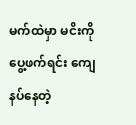မက်ထဲမှာ မငိးကို ပွေ့ဖက်ရင်း ကျေနပ်နေတဲ့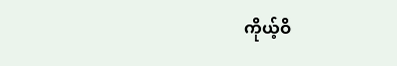ကိုယ့်ဝိ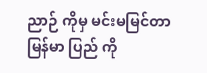ညာဉ် ကိုမှ မင်းမမြင်တာ မြန်မာ ပြည် ကို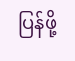ပြန်ဖို့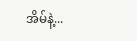အိမ်နဲ့...